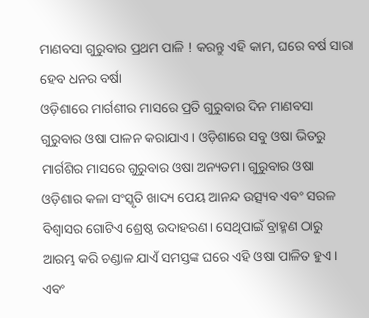ମାଣବସା ଗୁରୁବାର ପ୍ରଥମ ପାଳି ! କରନ୍ତୁ ଏହି କାମ, ଘରେ ବର୍ଷ ସାରା ହେବ ଧନର ବର୍ଷା
ଓଡ଼ିଶାରେ ମାର୍ଗଶୀର ମାସରେ ପ୍ରତି ଗୁରୁବାର ଦିନ ମାଣବସା ଗୁରୁବାର ଓଷା ପାଳନ କରାଯାଏ। ଓଡ଼ିଶାରେ ସବୁ ଓଷା ଭିତରୁ ମାର୍ଗଶିର ମାସରେ ଗୁରୁବାର ଓଷା ଅନ୍ୟତମ। ଗୁରୁବାର ଓଷା ଓଡ଼ିଶାର କଳା ସଂସ୍କୃତି ଖାଦ୍ୟ ପେୟ ଆନନ୍ଦ ଉତ୍ସ୍ୟବ ଏବଂ ସରଳ ବିଶ୍ୱାସର ଗୋଟିଏ ଶ୍ରେଷ୍ଠ ଉଦାହରଣ। ସେଥିପାଇଁ ବ୍ରାହ୍ମଣ ଠାରୁ ଆରମ୍ଭ କରି ଚଣ୍ଡାଳ ଯାଏଁ ସମସ୍ତଙ୍କ ଘରେ ଏହି ଓଷା ପାଳିତ ହୁଏ। ଏବଂ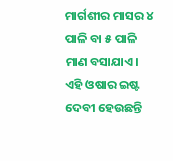ମାର୍ଗଶୀର ମାସର ୪ ପାଳି ବା ୫ ପାଳି ମାଣ ବସାଯାଏ।
ଏହି ଓଷାର ଇଷ୍ଟ ଦେବୀ ହେଉଛନ୍ତି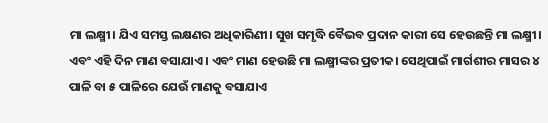ମା ଲକ୍ଷ୍ମୀ। ଯିଏ ସମସ୍ତ ଲକ୍ଷଣର ଅଧିକାରିଣୀ। ସୁଖ ସମୃଦ୍ଧି ବୈଭବ ପ୍ରଦାନ କାରୀ ସେ ହେଉଛନ୍ତି ମା ଲକ୍ଷ୍ମୀ। ଏବଂ ଏହି ଦିନ ମାଣ ବସାଯାଏ। ଏବଂ ମାଣ ହେଉଛି ମା ଲକ୍ଷ୍ମୀଙ୍କର ପ୍ରତୀକ। ସେଥିପାଇଁ ମାର୍ଗଶୀର ମାସର ୪ ପାଳି ବା ୫ ପାଳିରେ ଯେଉଁ ମାଣକୁ ବସାଯାଏ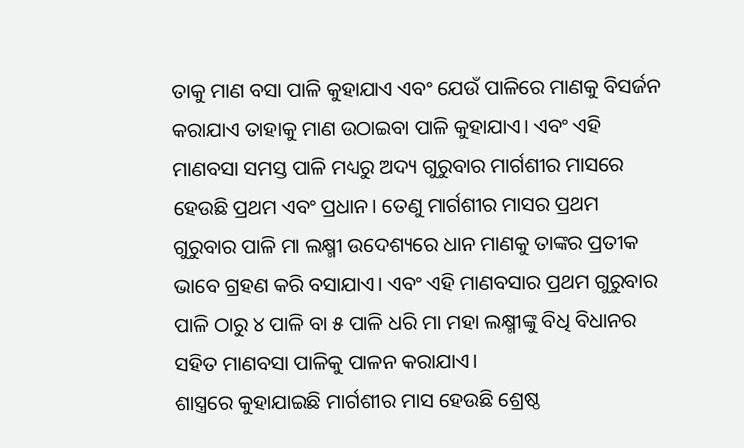ତାକୁ ମାଣ ବସା ପାଳି କୁହାଯାଏ ଏବଂ ଯେଉଁ ପାଳିରେ ମାଣକୁ ବିସର୍ଜନ କରାଯାଏ ତାହାକୁ ମାଣ ଉଠାଇବା ପାଳି କୁହାଯାଏ। ଏବଂ ଏହି ମାଣବସା ସମସ୍ତ ପାଳି ମଧ୍ୟରୁ ଅଦ୍ୟ ଗୁରୁବାର ମାର୍ଗଶୀର ମାସରେ ହେଉଛି ପ୍ରଥମ ଏବଂ ପ୍ରଧାନ। ତେଣୁ ମାର୍ଗଶୀର ମାସର ପ୍ରଥମ ଗୁରୁବାର ପାଳି ମା ଲକ୍ଷ୍ମୀ ଉଦେଶ୍ୟରେ ଧାନ ମାଣକୁ ତାଙ୍କର ପ୍ରତୀକ ଭାବେ ଗ୍ରହଣ କରି ବସାଯାଏ। ଏବଂ ଏହି ମାଣବସାର ପ୍ରଥମ ଗୁରୁବାର ପାଳି ଠାରୁ ୪ ପାଳି ବା ୫ ପାଳି ଧରି ମା ମହା ଲକ୍ଷ୍ମୀଙ୍କୁ ବିଧି ବିଧାନର ସହିତ ମାଣବସା ପାଳିକୁ ପାଳନ କରାଯାଏ।
ଶାସ୍ତ୍ରରେ କୁହାଯାଇଛି ମାର୍ଗଶୀର ମାସ ହେଉଛି ଶ୍ରେଷ୍ଠ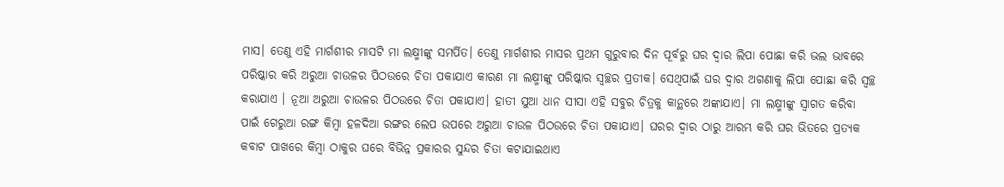ମାସ। ତେଣୁ ଏହି ମାର୍ଗଶୀର ମାସଟି ମା ଲକ୍ଷ୍ମୀଙ୍କୁ ସମର୍ପିତ। ତେଣୁ ମାର୍ଗଶୀର ମାସର ପ୍ରଥମ ଗୁରୁବାର ଦିନ ପୂର୍ବରୁ ଘର ଦ୍ୱାର ଲିପା ପୋଛା କରି ଭଲ ଭାବରେ ପରିଷ୍କାର କରି ଅରୁଆ ଚାଉଳର ପିଠଉରେ ଚିତା ପକାଯାଏ କାରଣ ମା ଲକ୍ଷ୍ମୀଙ୍କୁ ପରିଷ୍କାର ସ୍ୱଚ୍ଛର ପ୍ରତୀକ। ସେଥିପାଇଁ ଘର ଦ୍ୱାର ଅଗଣାକୁ ଲିପା ପୋଛା କରି ସ୍ୱଚ୍ଛ କରାଯାଏ । ନୂଆ ଅରୁଆ ଚାଉଳର ପିଠଉରେ ଚିତା ପକାଯାଏ। ହାତୀ ସୁଆ ଧାନ ସୀସା ଏହି ସବୁର ଚିତ୍ରକୁ କାନ୍ଥରେ ଅଙ୍କାଯାଏ। ମା ଲକ୍ଷ୍ମୀଙ୍କୁ ସ୍ୱାଗତ କରିବା ପାଇଁ ଗେରୁଆ ରଙ୍ଗ କିମ୍ବା ହଳଦିଆ ରଙ୍ଗର ଲେପ ଉପରେ ଅରୁଆ ଚାଉଳ ପିଠଉରେ ଚିତା ପକାଯାଏ। ଘରର ଦ୍ୱାର ଠାରୁ ଆରମ୍ଭ କରି ଘର ଭିତରେ ପ୍ରତ୍ୟକ କବାଟ ପାଖରେ କିମ୍ବା ଠାକୁର ଘରେ ବିଭିନ୍ନ ପ୍ରକାରର ସୁନ୍ଦର ଚିତା କଟାଯାଇଥାଏ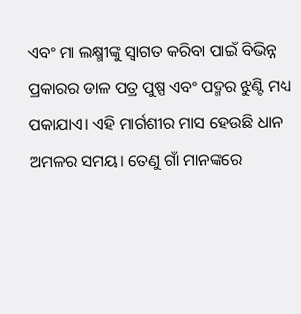ଏବଂ ମା ଲକ୍ଷ୍ମୀଙ୍କୁ ସ୍ୱାଗତ କରିବା ପାଇଁ ବିଭିନ୍ନ ପ୍ରକାରର ଡାଳ ପତ୍ର ପୁଷ୍ପ ଏବଂ ପଦ୍ମର ଝୁଣ୍ଟି ମଧ୍ୟ ପକାଯାଏ। ଏହି ମାର୍ଗଶୀର ମାସ ହେଉଛି ଧାନ ଅମଳର ସମୟ। ତେଣୁ ଗାଁ ମାନଙ୍କରେ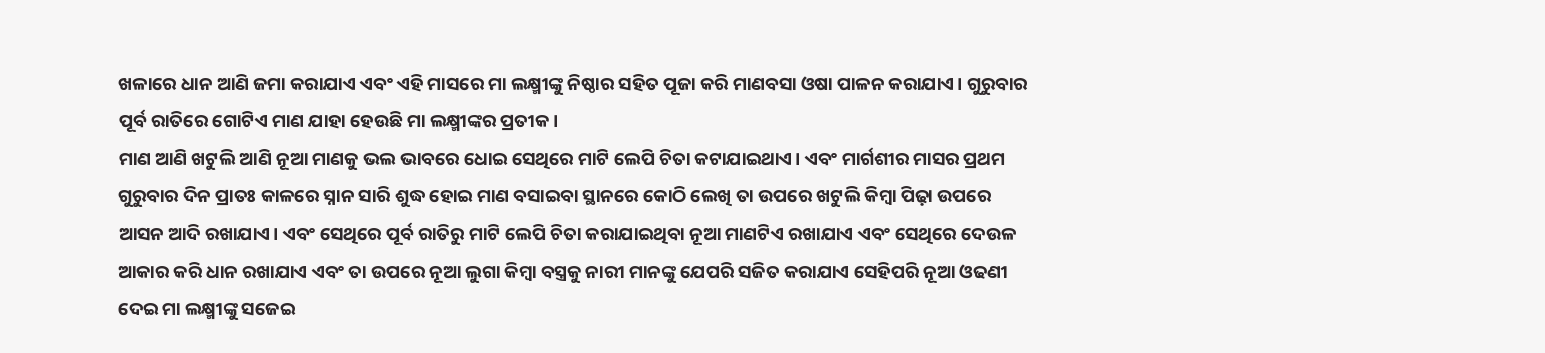ଖଳାରେ ଧାନ ଆଣି ଜମା କରାଯାଏ ଏବଂ ଏହି ମାସରେ ମା ଲକ୍ଷ୍ମୀଙ୍କୁ ନିଷ୍ଠାର ସହିତ ପୂଜା କରି ମାଣବସା ଓଷା ପାଳନ କରାଯାଏ। ଗୁରୁବାର ପୂର୍ବ ରାତିରେ ଗୋଟିଏ ମାଣ ଯାହା ହେଉଛି ମା ଲକ୍ଷ୍ମୀଙ୍କର ପ୍ରତୀକ।
ମାଣ ଆଣି ଖଟୁଲି ଆଣି ନୂଆ ମାଣକୁ ଭଲ ଭାବରେ ଧୋଇ ସେଥିରେ ମାଟି ଲେପି ଚିତା କଟାଯାଇଥାଏ। ଏବଂ ମାର୍ଗଶୀର ମାସର ପ୍ରଥମ ଗୁରୁବାର ଦିନ ପ୍ରାତଃ କାଳରେ ସ୍ନାନ ସାରି ଶୁଦ୍ଧ ହୋଇ ମାଣ ବସାଇବା ସ୍ଥାନରେ କୋଠି ଲେଖି ତା ଉପରେ ଖଟୁଲି କିମ୍ବା ପିଢ଼ା ଉପରେ ଆସନ ଆଦି ରଖାଯାଏ। ଏବଂ ସେଥିରେ ପୂର୍ବ ରାତିରୁ ମାଟି ଲେପି ଚିତା କରାଯାଇଥିବା ନୂଆ ମାଣଟିଏ ରଖାଯାଏ ଏବଂ ସେଥିରେ ଦେଉଳ ଆକାର କରି ଧାନ ରଖାଯାଏ ଏବଂ ତା ଉପରେ ନୂଆ ଲୁଗା କିମ୍ବା ବସ୍ତ୍ରକୁ ନାରୀ ମାନଙ୍କୁ ଯେପରି ସଜିତ କରାଯାଏ ସେହିପରି ନୂଆ ଓଢଣୀ ଦେଇ ମା ଲକ୍ଷ୍ମୀଙ୍କୁ ସଜେଇ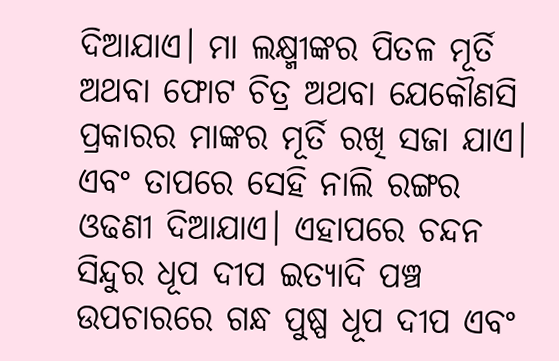ଦିଆଯାଏ। ମା ଲକ୍ଷ୍ମୀଙ୍କର ପିତଳ ମୂର୍ତି ଅଥବା ଫୋଟ ଚିତ୍ର ଅଥବା ଯେକୌଣସି ପ୍ରକାରର ମାଙ୍କର ମୂର୍ତି ରଖି ସଜା ଯାଏ। ଏବଂ ତାପରେ ସେହି ନାଲି ରଙ୍ଗର ଓଢଣୀ ଦିଆଯାଏ। ଏହାପରେ ଚନ୍ଦନ ସିନ୍ଦୁର ଧୂପ ଦୀପ ଇତ୍ୟାଦି ପଞ୍ଚ ଉପଚାରରେ ଗନ୍ଧ ପୁଷ୍ପ ଧୂପ ଦୀପ ଏବଂ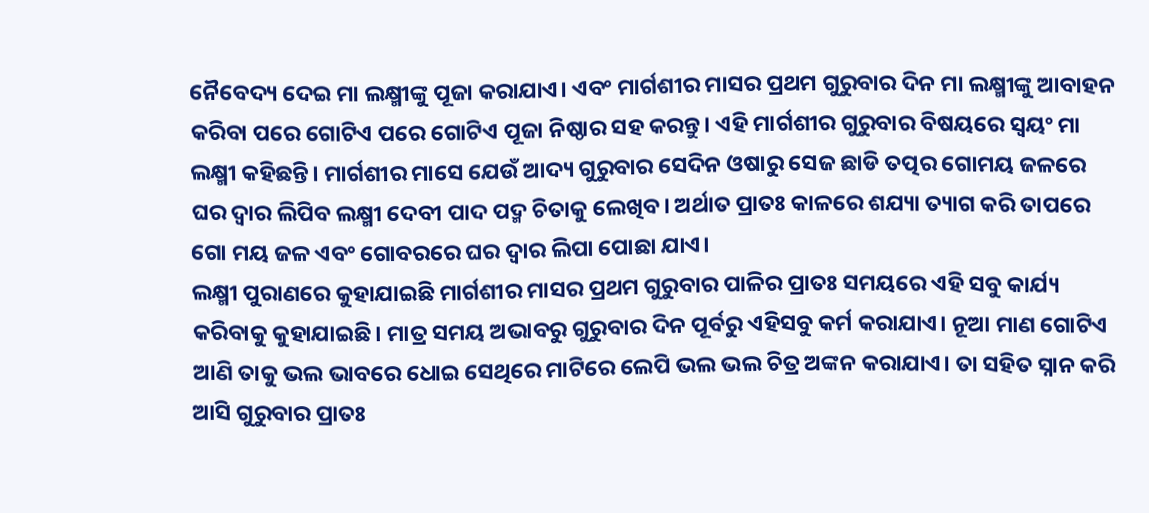ନୈବେଦ୍ୟ ଦେଇ ମା ଲକ୍ଷ୍ମୀଙ୍କୁ ପୂଜା କରାଯାଏ। ଏବଂ ମାର୍ଗଶୀର ମାସର ପ୍ରଥମ ଗୁରୁବାର ଦିନ ମା ଲକ୍ଷ୍ମୀଙ୍କୁ ଆବାହନ କରିବା ପରେ ଗୋଟିଏ ପରେ ଗୋଟିଏ ପୂଜା ନିଷ୍ଠାର ସହ କରନ୍ତୁ। ଏହି ମାର୍ଗଶୀର ଗୁରୁବାର ବିଷୟରେ ସ୍ୱୟଂ ମା ଲକ୍ଷ୍ମୀ କହିଛନ୍ତି। ମାର୍ଗଶୀର ମାସେ ଯେଉଁ ଆଦ୍ୟ ଗୁରୁବାର ସେଦିନ ଓଷାରୁ ସେଜ ଛାଡି ତତ୍ପର ଗୋମୟ ଜଳରେ ଘର ଦ୍ୱାର ଲିପିବ ଲକ୍ଷ୍ମୀ ଦେବୀ ପାଦ ପଦ୍ମ ଚିତାକୁ ଲେଖିବ। ଅର୍ଥାତ ପ୍ରାତଃ କାଳରେ ଶଯ୍ୟା ତ୍ୟାଗ କରି ତାପରେ ଗୋ ମୟ ଜଳ ଏବଂ ଗୋବରରେ ଘର ଦ୍ୱାର ଲିପା ପୋଛା ଯାଏ।
ଲକ୍ଷ୍ମୀ ପୁରାଣରେ କୁହାଯାଇଛି ମାର୍ଗଶୀର ମାସର ପ୍ରଥମ ଗୁରୁବାର ପାଳିର ପ୍ରାତଃ ସମୟରେ ଏହି ସବୁ କାର୍ଯ୍ୟ କରିବାକୁ କୁହାଯାଇଛି। ମାତ୍ର ସମୟ ଅଭାବରୁ ଗୁରୁବାର ଦିନ ପୂର୍ବରୁ ଏହିସବୁ କର୍ମ କରାଯାଏ। ନୂଆ ମାଣ ଗୋଟିଏ ଆଣି ତାକୁ ଭଲ ଭାବରେ ଧୋଇ ସେଥିରେ ମାଟିରେ ଲେପି ଭଲ ଭଲ ଚିତ୍ର ଅଙ୍କନ କରାଯାଏ। ତା ସହିତ ସ୍ନାନ କରି ଆସି ଗୁରୁବାର ପ୍ରାତଃ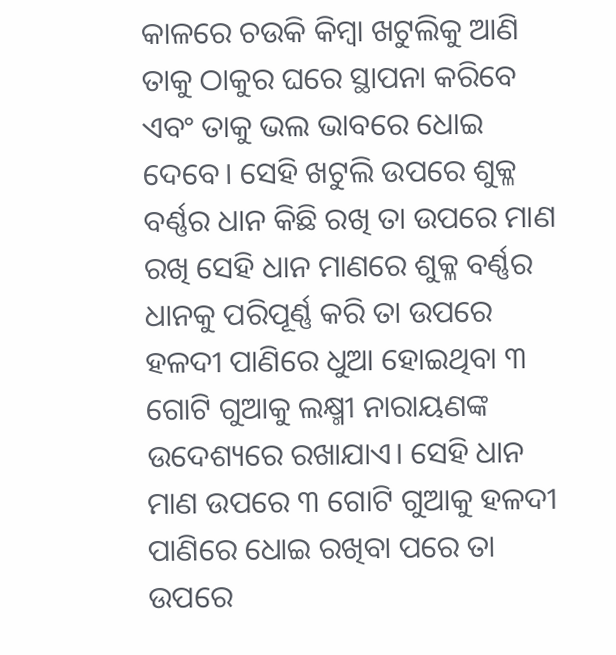କାଳରେ ଚଉକି କିମ୍ବା ଖଟୁଲିକୁ ଆଣି ତାକୁ ଠାକୁର ଘରେ ସ୍ଥାପନା କରିବେ ଏବଂ ତାକୁ ଭଲ ଭାବରେ ଧୋଇ ଦେବେ। ସେହି ଖଟୁଲି ଉପରେ ଶୁକ୍ଳ ବର୍ଣ୍ଣର ଧାନ କିଛି ରଖି ତା ଉପରେ ମାଣ ରଖି ସେହି ଧାନ ମାଣରେ ଶୁକ୍ଳ ବର୍ଣ୍ଣର ଧାନକୁ ପରିପୂର୍ଣ୍ଣ କରି ତା ଉପରେ ହଳଦୀ ପାଣିରେ ଧୁଆ ହୋଇଥିବା ୩ ଗୋଟି ଗୁଆକୁ ଲକ୍ଷ୍ମୀ ନାରାୟଣଙ୍କ ଉଦେଶ୍ୟରେ ରଖାଯାଏ। ସେହି ଧାନ ମାଣ ଉପରେ ୩ ଗୋଟି ଗୁଆକୁ ହଳଦୀ ପାଣିରେ ଧୋଇ ରଖିବା ପରେ ତା ଉପରେ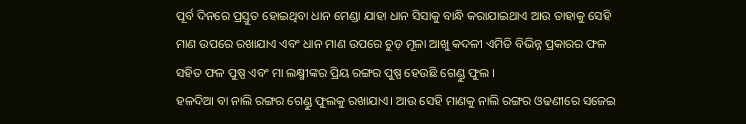ପୂର୍ବ ଦିନରେ ପ୍ରସ୍ତୁତ ହୋଇଥିବା ଧାନ ମେଣ୍ଡା ଯାହା ଧାନ ସିସାକୁ ବାନ୍ଧି କରାଯାଇଥାଏ ଆଉ ତାହାକୁ ସେହି ମାଣ ଉପରେ ରଖାଯାଏ ଏବଂ ଧାନ ମାଣ ଉପରେ ଚୁଡ଼ ମୂଳା ଆଖୁ କଦଳୀ ଏମିତି ବିଭିନ୍ନ ପ୍ରକାରର ଫଳ ସହିତ ଫଳ ପୁଷ୍ପ ଏବଂ ମା ଲକ୍ଷ୍ମୀଙ୍କର ପ୍ରିୟ ରଙ୍ଗର ପୁଷ୍ପ ହେଉଛି ଗେଣ୍ଡୁ ଫୁଲ ।
ହଳଦିଆ ବା ନାଲି ରଙ୍ଗର ଗେଣ୍ଡୁ ଫୁଲକୁ ରଖାଯାଏ। ଆଉ ସେହି ମାଣକୁ ନାଲି ରଙ୍ଗର ଓଢଣୀରେ ସଜେଇ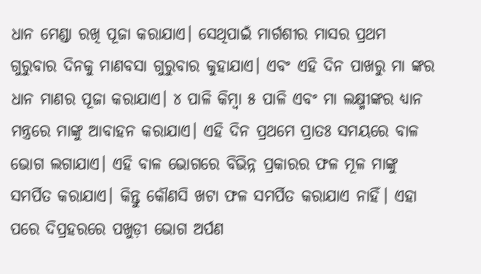ଧାନ ମେଣ୍ଡା ରଖି ପୂଜା କରାଯାଏ। ସେଥିପାଇଁ ମାର୍ଗଶୀର ମାସର ପ୍ରଥମ ଗୁରୁବାର ଦିନକୁ ମାଣବସା ଗୁରୁବାର କୁହାଯାଏ। ଏବଂ ଏହି ଦିନ ପାଖରୁ ମା ଙ୍କର ଧାନ ମାଣର ପୂଜା କରାଯାଏ। ୪ ପାଳି କିମ୍ବା ୫ ପାଳି ଏବଂ ମା ଲକ୍ଷ୍ମୀଙ୍କର ଧ୍ୟାନ ମନ୍ତ୍ରରେ ମାଙ୍କୁ ଆବାହନ କରାଯାଏ। ଏହି ଦିନ ପ୍ରଥମେ ପ୍ରାତଃ ସମୟରେ ବାଳ ଭୋଗ ଲଗାଯାଏ। ଏହି ବାଳ ଭୋଗରେ ବିଭିନ୍ନ ପ୍ରକାରର ଫଳ ମୂଳ ମାଙ୍କୁ ସମର୍ପିତ କରାଯାଏ। କିନ୍ତୁ କୌଣସି ଖଟା ଫଳ ସମର୍ପିତ କରାଯାଏ ନାହିଁ। ଏହା ପରେ ଦିପ୍ରହରରେ ପଖୁଡ଼ୀ ଭୋଗ ଅର୍ପଣ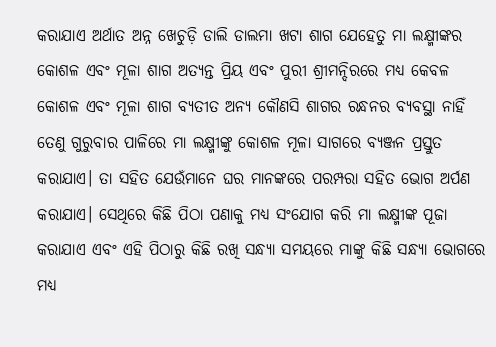କରାଯାଏ ଅର୍ଥାତ ଅନ୍ନ ଖେଚୁଡ଼ି ଡାଲି ଡାଲମା ଖଟା ଶାଗ ଯେହେତୁ ମା ଲକ୍ଷ୍ମୀଙ୍କର କୋଶଳ ଏବଂ ମୂଳା ଶାଗ ଅତ୍ୟନ୍ତ ପ୍ରିୟ ଏବଂ ପୁରୀ ଶ୍ରୀମନ୍ଦିରରେ ମଧ୍ୟ କେବଳ କୋଶଳ ଏବଂ ମୂଳା ଶାଗ ବ୍ୟତୀତ ଅନ୍ୟ କୌଣସି ଶାଗର ରନ୍ଧନର ବ୍ୟବସ୍ଥା ନାହିଁ ତେଣୁ ଗୁରୁବାର ପାଳିରେ ମା ଲକ୍ଷ୍ମୀଙ୍କୁ କୋଶଳ ମୂଳା ସାଗରେ ବ୍ୟଞ୍ଜନ ପ୍ରସ୍ତୁତ କରାଯାଏ। ତା ସହିତ ଯେଉଁମାନେ ଘର ମାନଙ୍କରେ ପରମ୍ପରା ସହିତ ଭୋଗ ଅର୍ପଣ କରାଯାଏ। ସେଥିରେ କିଛି ପିଠା ପଣାକୁ ମଧ୍ୟ ସଂଯୋଗ କରି ମା ଲକ୍ଷ୍ମୀଙ୍କ ପୂଜା କରାଯାଏ ଏବଂ ଏହି ପିଠାରୁ କିଛି ରଖି ସନ୍ଧ୍ୟା ସମୟରେ ମାଙ୍କୁ କିଛି ସନ୍ଧ୍ୟା ଭୋଗରେ ମଧ୍ୟ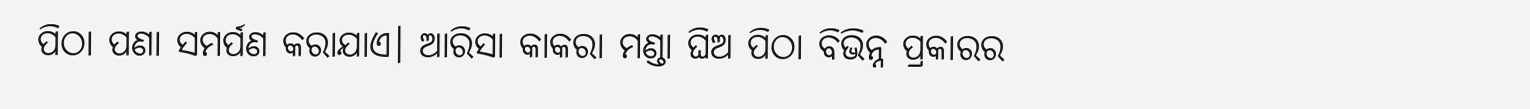ପିଠା ପଣା ସମର୍ପଣ କରାଯାଏ। ଆରିସା କାକରା ମଣ୍ଡା ଘିଅ ପିଠା ବିଭିନ୍ନ ପ୍ରକାରର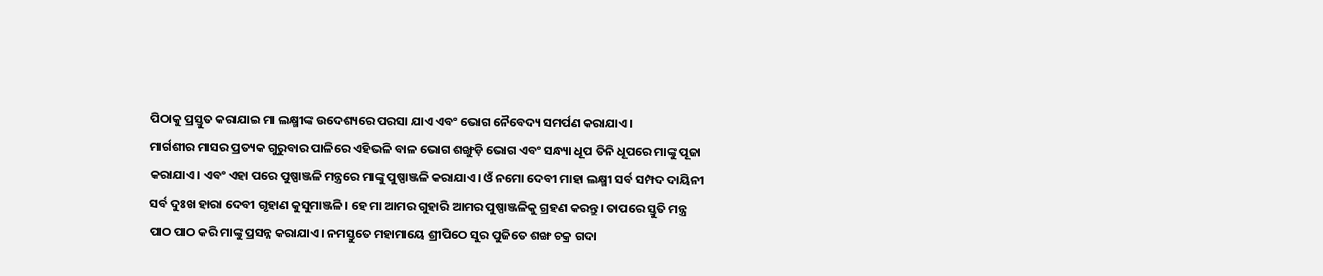ପିଠାକୁ ପ୍ରସ୍ତୁତ କରାଯାଇ ମା ଲକ୍ଷ୍ମୀଙ୍କ ଉଦେଶ୍ୟରେ ପରସା ଯାଏ ଏବଂ ଭୋଗ ନୈବେଦ୍ୟ ସମର୍ପଣ କରାଯାଏ।
ମାର୍ଗଶୀର ମାସର ପ୍ରତ୍ୟକ ଗୁରୁବାର ପାଳିରେ ଏହିଭଳି ବାଳ ଭୋଗ ଶଙ୍ଖୁଡ଼ି ଭୋଗ ଏବଂ ସନ୍ଧ୍ୟା ଧୂପ ତିନି ଧୂପରେ ମାଙ୍କୁ ପୂଜା କରାଯାଏ। ଏବଂ ଏହା ପରେ ପୁଷ୍ପାଞ୍ଜଳି ମନ୍ତ୍ରରେ ମାଙ୍କୁ ପୁଷ୍ପାଞ୍ଜଳି କରାଯାଏ। ଓଁ ନମୋ ଦେବୀ ମାହା ଲକ୍ଷ୍ମୀ ସର୍ବ ସମ୍ପଦ ଦାୟିନୀ ସର୍ବ ଦୁଃଖ ହାରା ଦେବୀ ଗୃହାଣ କୁସୁମାଞ୍ଜଳି। ହେ ମା ଆମର ଗୁହାରି ଆମର ପୁଷ୍ପାଞ୍ଜଳିକୁ ଗ୍ରହଣ କରନ୍ତୁ। ତାପରେ ସ୍ତୁତି ମନ୍ତ୍ର ପାଠ ପାଠ କରି ମାଙ୍କୁ ପ୍ରସନ୍ନ କରାଯାଏ। ନମସ୍ତୁତେ ମହାମାୟେ ଶ୍ରୀପିଠେ ସୁର ପୁଜିତେ ଶଙ୍ଖ ଚକ୍ର ଗଦା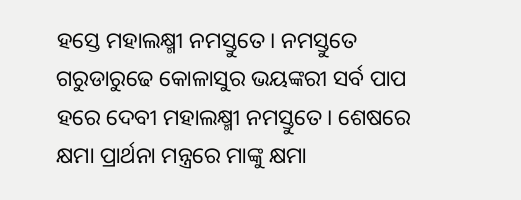ହସ୍ତେ ମହାଲକ୍ଷ୍ମୀ ନମସ୍ତୁତେ। ନମସ୍ତୁତେ ଗରୁଡାରୁଢେ କୋଳାସୁର ଭୟଙ୍କରୀ ସର୍ବ ପାପ ହରେ ଦେବୀ ମହାଲକ୍ଷ୍ମୀ ନମସ୍ତୁତେ। ଶେଷରେ କ୍ଷମା ପ୍ରାର୍ଥନା ମନ୍ତ୍ରରେ ମାଙ୍କୁ କ୍ଷମା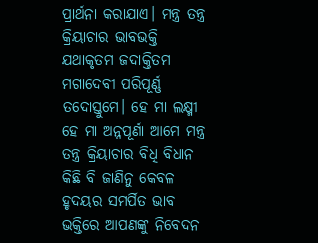ପ୍ରାର୍ଥନା କରାଯାଏ। ମନ୍ତ୍ର ତନ୍ତ୍ର କ୍ରିୟାଚାର ଭାବଭକ୍ତି ଯଥାକୃତମ ଜଦାକ୍ତିତମ ମଗାଦେବୀ ପରିପୂର୍ଣ୍ଣ ତଦୋସ୍ତୁମେ। ହେ ମା ଲକ୍ଷ୍ମୀ ହେ ମା ଅନ୍ନପୂର୍ଣା ଆମେ ମନ୍ତ୍ର ତନ୍ତ୍ର କ୍ରିୟାଚାର ବିଧି ବିଧାନ କିଛି ବି ଜାଣିନୁ କେବଳ ହୃଦୟର ସମର୍ପିତ ଭାବ ଭକ୍ତିରେ ଆପଣଙ୍କୁ ନିବେଦନ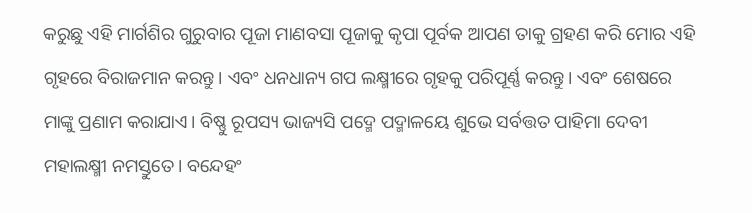କରୁଛୁ ଏହି ମାର୍ଗଶିର ଗୁରୁବାର ପୂଜା ମାଣବସା ପୂଜାକୁ କୃପା ପୂର୍ବକ ଆପଣ ତାକୁ ଗ୍ରହଣ କରି ମୋର ଏହି ଗୃହରେ ବିରାଜମାନ କରନ୍ତୁ। ଏବଂ ଧନଧାନ୍ୟ ଗପ ଲକ୍ଷ୍ମୀରେ ଗୃହକୁ ପରିପୂର୍ଣ୍ଣ କରନ୍ତୁ। ଏବଂ ଶେଷରେ ମାଙ୍କୁ ପ୍ରଣାମ କରାଯାଏ। ବିଷ୍ଣୁ ରୂପସ୍ୟ ଭାଜ୍ୟସି ପଦ୍ମେ ପଦ୍ମାଳୟେ ଶୁଭେ ସର୍ବତ୍ତତ ପାହିମା ଦେବୀ ମହାଲକ୍ଷ୍ମୀ ନମସ୍ତୁତେ। ବନ୍ଦେହଂ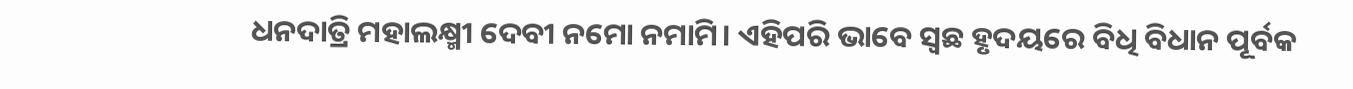ଧନଦାତ୍ରି ମହାଲକ୍ଷ୍ମୀ ଦେବୀ ନମୋ ନମାମି। ଏହିପରି ଭାବେ ସ୍ୱଛ ହୃଦୟରେ ବିଧି ବିଧାନ ପୂର୍ବକ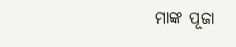ମାଙ୍କ ପୂଜା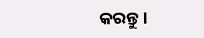କରନ୍ତୁ।